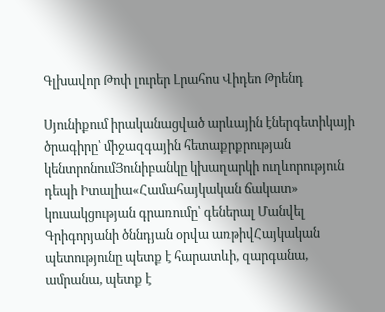Գլխավոր Թոփ լուրեր Լրահոս Վիդեո Թրենդ

Սյունիքում իրականացված արևային էներգետիկայի ծրագիրը՝ միջազգային հետաքրքրության կենտրոնումՅունիբանկը կխաղարկի ուղևորություն դեպի Իտալիա«Համահայկական ճակատ» կուսակցության գրառումը՝ գեներալ Մանվել Գրիգորյանի ծննդյան օրվա առթիվՀայկական պետությունը պետք է հարատևի, զարգանա, ամրանա, պետք է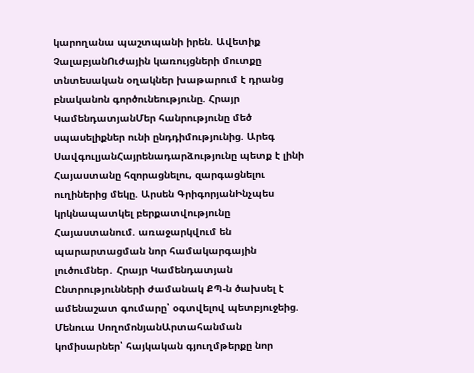կարողանա պաշտպանի իրեն. Ավետիք ՉալաբյանՈւժային կառույցների մուտքը տնտեսական օղակներ խաթարում է դրանց բնականոն գործունեությունը. Հրայր ԿամենդատյանՄեր հանրությունը մեծ սպասելիքներ ունի ընդդիմությունից. Արեգ ՍավգուլյանՀայրենադարձությունը պետք է լինի Հայաստանը հզորացնելու, զարգացնելու ուղիներից մեկը. Արսեն ԳրիգորյանԻնչպես կրկնապատկել բերքատվությունը Հայաստանում. առաջարկվում են պարարտացման նոր համակարգային լուծումներ․ Հրայր Կամենդատյան Ընտրությունների ժամանակ ՔՊ-ն ծախսել է ամենաշատ գումարը՝ օգտվելով պետբյուջեից. Մենուա ՍողոմոնյանԱրտահանման կոմիսարներ՝ հայկական գյուղմթերքը նոր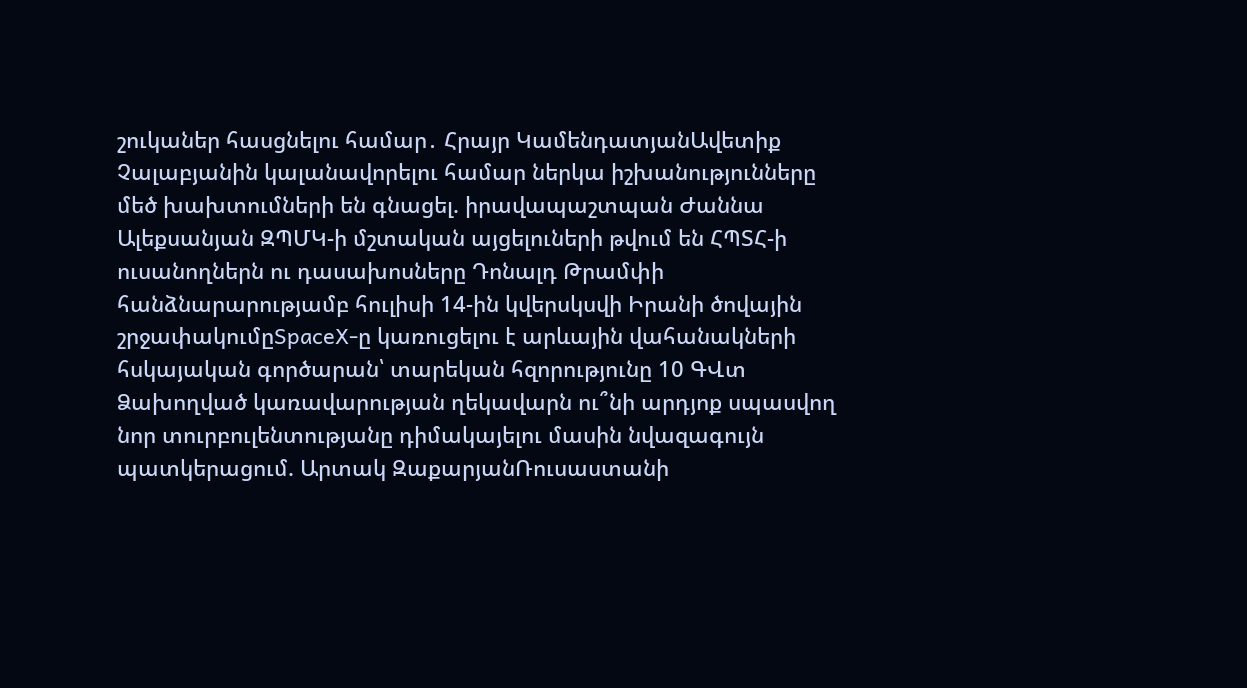շուկաներ հասցնելու համար․ Հրայր ԿամենդատյանԱվետիք Չալաբյանին կալանավորելու համար ներկա իշխանությունները մեծ խախտումների են գնացել. իրավապաշտպան Ժաննա Ալեքսանյան ԶՊՄԿ-ի մշտական այցելուների թվում են ՀՊՏՀ-ի ուսանողներն ու դասախոսները Դոնալդ Թրամփի հանձնարարությամբ հուլիսի 14-ին կվերսկսվի Իրանի ծովային շրջափակումըSpaceX-ը կառուցելու է արևային վահանակների հսկայական գործարան՝ տարեկան հզորությունը 10 ԳՎտ Ձախողված կառավարության ղեկավարն ու՞նի արդյոք սպասվող նոր տուրբուլենտությանը դիմակայելու մասին նվազագույն պատկերացում. Արտակ ԶաքարյանՌուսաստանի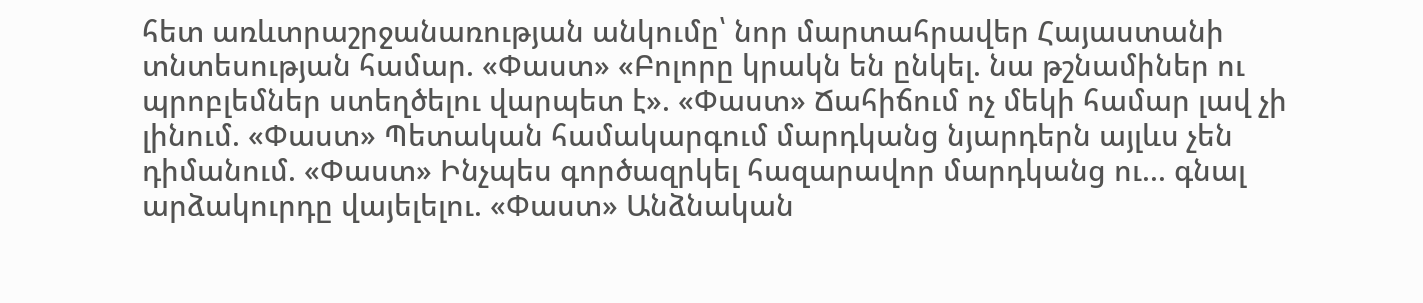հետ առևտրաշրջանառության անկումը՝ նոր մարտահրավեր Հայաստանի տնտեսության համար. «Փաստ» «Բոլորը կրակն են ընկել. նա թշնամիներ ու պրոբլեմներ ստեղծելու վարպետ է». «Փաստ» Ճահիճում ոչ մեկի համար լավ չի լինում. «Փաստ» Պետական համակարգում մարդկանց նյարդերն այլևս չեն դիմանում. «Փաստ» Ինչպես գործազրկել հազարավոր մարդկանց ու... գնալ արձակուրդը վայելելու. «Փաստ» Անձնական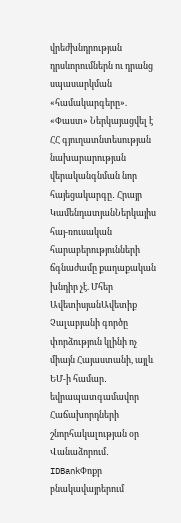վրեժխնդրության դրսևորումներն ու դրանց սպասարկման «համակարգերը». «Փաստ» Ներկայացվել է ՀՀ գյուղատնտեսության նախարարության վերականգնման նոր հայեցակարգը․ Հրայր ԿամենդատյանՆերկայիս հայ-ռուսական հարաբերությունների ճգնաժամը քաղաքական խնդիր չէ. Մհեր ԱվետիսյանԱվետիք Չալաբյանի գործը փորձություն կլինի ոչ միայն Հայաստանի, այլև ԵՄ-ի համար․ եվրապատգամավոր Հաճախորդների շնորհակալության օր Վանաձորում․ IDBankՓոքր բնակավայրերում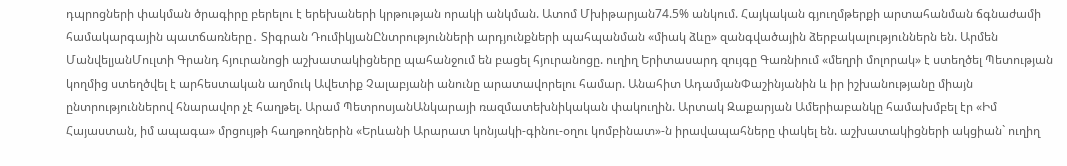դպրոցների փակման ծրագիրը բերելու է երեխաների կրթության որակի անկման. Ատոմ Մխիթարյան74.5% անկում. Հայկական գյուղմթերքի արտահանման ճգնաժամի համակարգային պատճառները․ Տիգրան ԴումիկյանԸնտրությունների արդյունքների պահպանման «միակ ձևը» զանգվածային ձերբակալություններն են. Արմեն ՄանվելյանՄուլտի Գրանդ հյուրանոցի աշխատակիցները պահանջում են բացել հյուրանոցը. ուղիղ Երիտասարդ զույգը Գառնիում «մեղրի մոլորակ» է ստեղծել Պետության կողմից ստեղծվել է արհեստական աղմուկ Ավետիք Չալաբյանի անունը արատավորելու համար. Անահիտ ԱդամյանՓաշինյանին և իր իշխանությանը միայն ընտրություններով հնարավոր չէ հաղթել. Արամ ՊետրոսյանԱնկարայի ռազմատեխնիկական փակուղին. Արտակ Զաքարյան Ամերիաբանկը համախմբել էր «Իմ Հայաստան, իմ ապագա» մրցույթի հաղթողներին «Երևանի Արարատ կոնյակի-գինու-օղու կոմբինատ»-ն իրավապահները փակել են. աշխատակիցների ակցիան` ուղիղ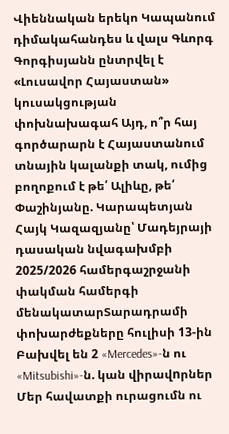Վիեննական երեկո Կապանում դիմակահանդես և վալս Գևորգ Գորգիսյանն ընտրվել է «Լուսավոր Հայաստան» կուսակցության փոխնախագահ Այդ, ո՞ր հայ գործարարն է Հայաստանում տնային կալանքի տակ, ումից բողոքում է թե՛ Ալիևը, թե՛ Փաշինյանը. Կարապետյան Հայկ Կազազյանը՝ Մադեյրայի դասական նվագախմբի 2025/2026 համերգաշրջանի փակման համերգի մենակատարՏարադրամի փոխարժեքները հուլիսի 13-ին Բախվել են 2 «Mercedes»-ն ու «Mitsubishi»-ն. կան վիրավnրներ Մեր հավատքի ուրացումն ու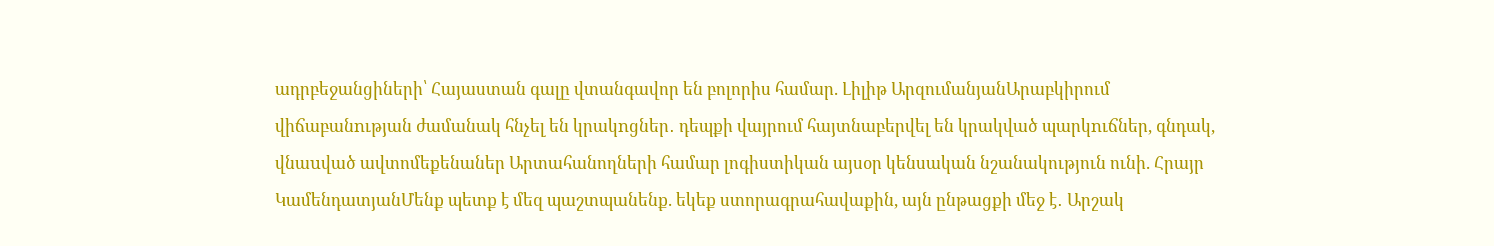ադրբեջանցիների՝ Հայաստան գալը վտանգավոր են բոլորիս համար. Լիլիթ ԱրզումանյանԱրաբկիրում վիճաբանnւթյան ժամանակ հնչել են կրակnցներ․ դեպքի վայրում հայտնաբերվել են կրակված պարկnւճներ, գնդակ, վնաuված ավտոմեքենաներ Արտահանողների համար լոգիստիկան այսօր կենսական նշանակություն ունի. Հրայր ԿամենդատյանՄենք պետք է մեզ պաշտպանենք. եկեք ստորագրահավաքին, այն ընթացքի մեջ է․ Արշակ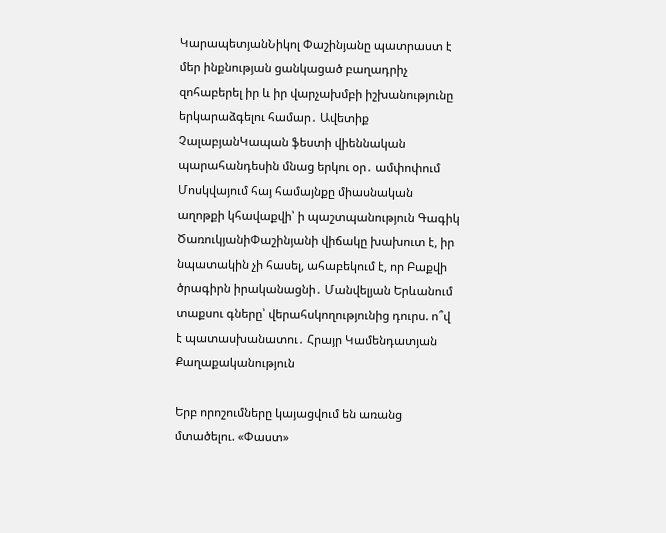ԿարապետյանՆիկոլ Փաշինյանը պատրաստ է մեր ինքնության ցանկացած բաղադրիչ զոհաբերել իր և իր վարչախմբի իշխանությունը երկարաձգելու համար․ Ավետիք ՉալաբյանԿապան ֆեստի վիեննական պարահանդեսին մնաց երկու օր․ ամփոփում Մոսկվայում հայ համայնքը միասնական աղոթքի կհավաքվի՝ ի պաշտպանություն Գագիկ ԾառուկյանիՓաշինյանի վիճակը խախուտ է, իր նպատակին չի հասել, ահաբեկում է, որ Բաքվի ծրագիրն իրականացնի․ Մանվելյան Երևանում տաքսու գները՝ վերահսկողությունից դուրս. ո՞վ է պատասխանատու․ Հրայր Կամենդատյան
Քաղաքականություն

Երբ որոշումները կայացվում են առանց մտածելու. «Փաստ»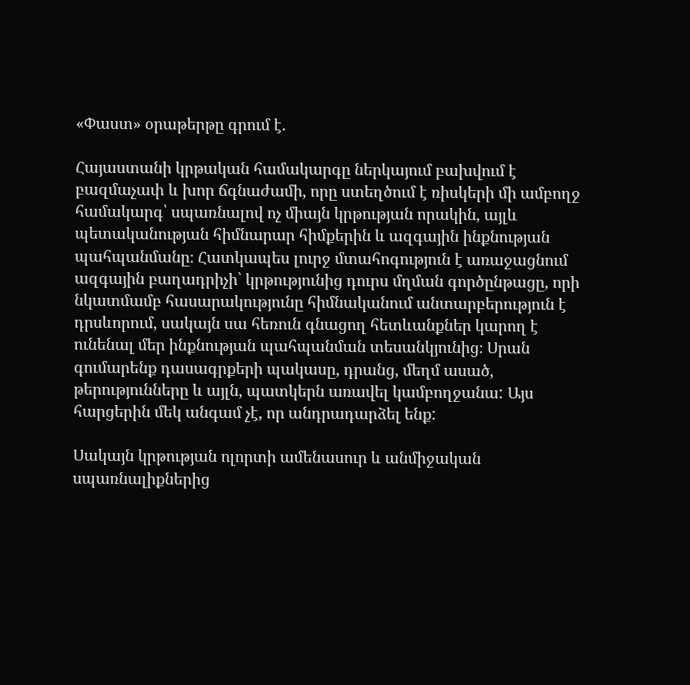«Փաստ» օրաթերթը գրում է.

Հայաստանի կրթական համակարգը ներկայում բախվում է բազմաչափ և խոր ճգնաժամի, որը ստեղծում է ռիսկերի մի ամբողջ համակարգ՝ սպառնալով ոչ միայն կրթության որակին, այլև պետականության հիմնարար հիմքերին և ազգային ինքնության պահպանմանը։ Հատկապես լուրջ մտահոգություն է առաջացնում ազգային բաղադրիչի՝ կրթությունից դուրս մղման գործընթացը, որի նկատմամբ հասարակությունը հիմնականում անտարբերություն է դրսևորում, սակայն սա հեռուն գնացող հետևանքներ կարող է ունենալ մեր ինքնության պահպանման տեսանկյունից։ Սրան գումարենք դասագրքերի պակասը, դրանց, մեղմ ասած, թերությունները և այլն, պատկերն առավել կամբողջանա: Այս հարցերին մեկ անգամ չէ, որ անդրադարձել ենք:

Սակայն կրթության ոլորտի ամենասուր և անմիջական սպառնալիքներից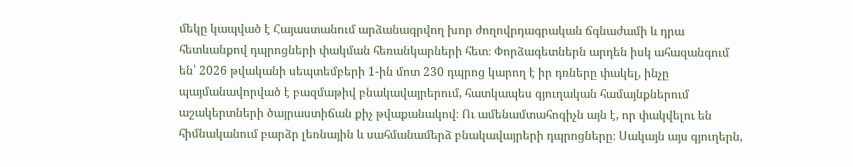մեկը կապված է Հայաստանում արձանագրվող խոր ժողովրդագրական ճգնաժամի և դրա հետևանքով դպրոցների փակման հեռանկարների հետ։ Փորձագետներն արդեն իսկ ահազանգում են՝ 2026 թվականի սեպտեմբերի 1-ին մոտ 230 դպրոց կարող է իր դռները փակել, ինչը պայմանավորված է բազմաթիվ բնակավայրերում, հատկապես գյուղական համայնքներում աշակերտների ծայրաստիճան քիչ թվաքանակով։ Ու ամենամտահոգիչն այն է, որ փակվելու են հիմնականում բարձր լեռնային և սահմանամերձ բնակավայրերի դպրոցները։ Սակայն այս գյուղերն,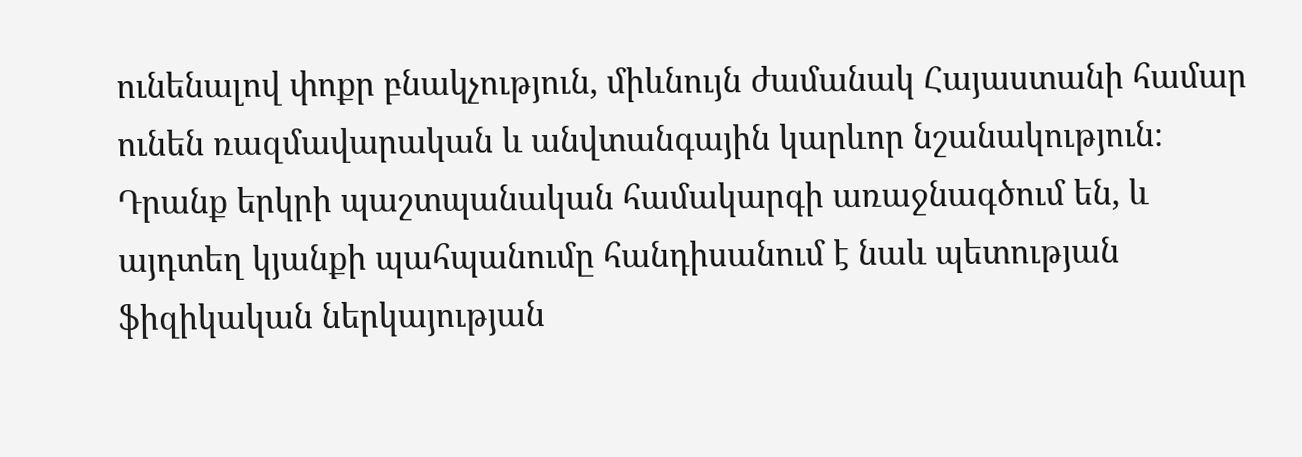ունենալով փոքր բնակչություն, միևնույն ժամանակ Հայաստանի համար ունեն ռազմավարական և անվտանգային կարևոր նշանակություն։ Դրանք երկրի պաշտպանական համակարգի առաջնագծում են, և այդտեղ կյանքի պահպանումը հանդիսանում է նաև պետության ֆիզիկական ներկայության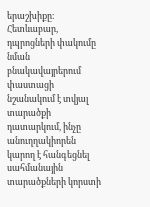երաշխիքը։ Հետևաբար, դպրոցների փակումը նման բնակավայրերում փաստացի նշանակում է տվյալ տարածքի դատարկում, ինչը անուղղակիորեն կարող է հանգեցնել սահմանային տարածքների կորստի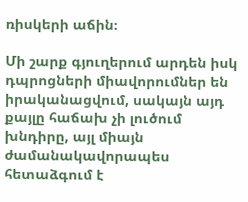ռիսկերի աճին։

Մի շարք գյուղերում արդեն իսկ դպրոցների միավորումներ են իրականացվում, սակայն այդ քայլը հաճախ չի լուծում խնդիրը, այլ միայն ժամանակավորապես հետաձգում է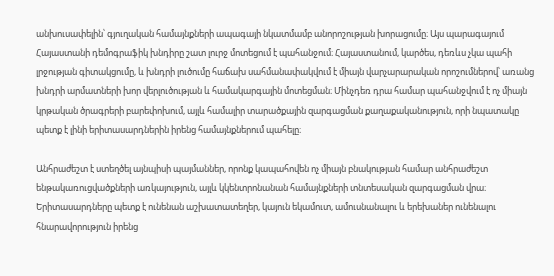անխուսափելին՝ գյուղական համայնքների ապագայի նկատմամբ անորոշության խորացումը։ Այս պարագայում Հայաստանի դեմոգրաֆիկ խնդիրը շատ լուրջ մոտեցում է պահանջում։ Հայաստանում, կարծես, դեռևս չկա պահի լրջության գիտակցումը, և խնդրի լուծումը հաճախ սահմանափակվում է միայն վարչարարական որոշումներով՝ առանց խնդրի արմատների խոր վերլուծության և համակարգային մոտեցման։ Մինչդեռ դրա համար պահանջվում է ոչ միայն կրթական ծրագրերի բարեփոխում, այլև համալիր տարածքային զարգացման քաղաքականություն, որի նպատակը պետք է լինի երիտասարդներին իրենց համայնքներում պահելը։

Անհրաժեշտ է ստեղծել այնպիսի պայմաններ, որոնք կապահովեն ոչ միայն բնակության համար անհրաժեշտ ենթակառուցվածքների առկայություն, այլև կկենտրոնանան համայնքների տնտեսական զարգացման վրա։ Երիտասարդները պետք է ունենան աշխատատեղեր, կայուն եկամուտ, ամուսնանալու և երեխաներ ունենալու հնարավորություն իրենց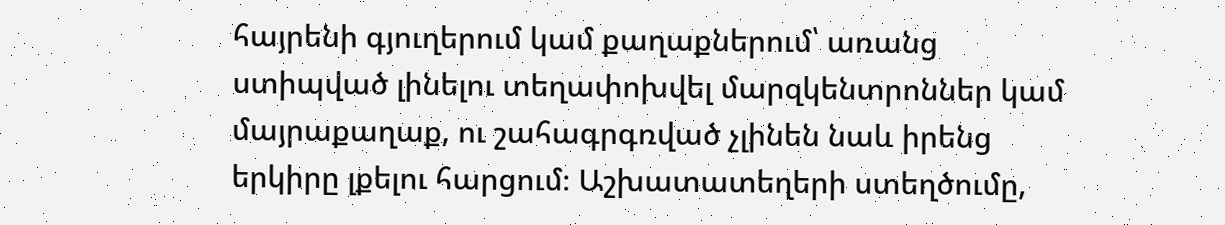հայրենի գյուղերում կամ քաղաքներում՝ առանց ստիպված լինելու տեղափոխվել մարզկենտրոններ կամ մայրաքաղաք, ու շահագրգռված չլինեն նաև իրենց երկիրը լքելու հարցում։ Աշխատատեղերի ստեղծումը,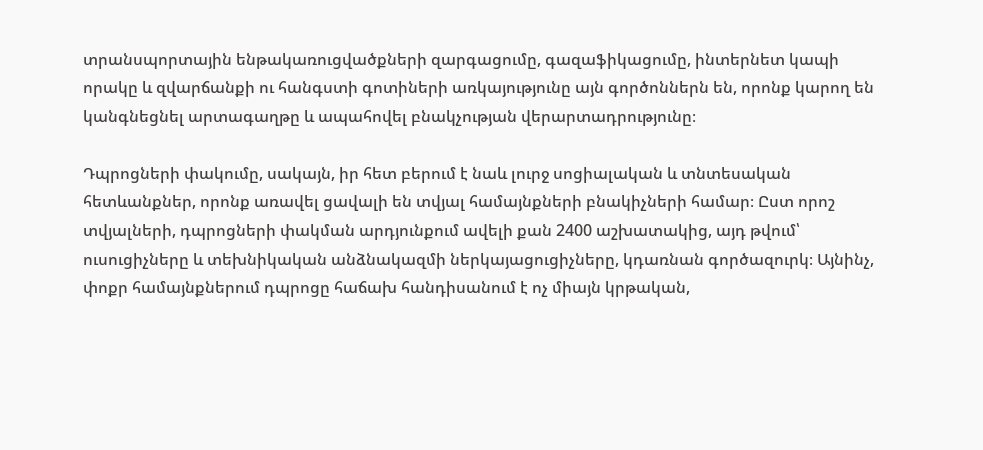տրանսպորտային ենթակառուցվածքների զարգացումը, գազաֆիկացումը, ինտերնետ կապի որակը և զվարճանքի ու հանգստի գոտիների առկայությունը այն գործոններն են, որոնք կարող են կանգնեցնել արտագաղթը և ապահովել բնակչության վերարտադրությունը։

Դպրոցների փակումը, սակայն, իր հետ բերում է նաև լուրջ սոցիալական և տնտեսական հետևանքներ, որոնք առավել ցավալի են տվյալ համայնքների բնակիչների համար։ Ըստ որոշ տվյալների, դպրոցների փակման արդյունքում ավելի քան 2400 աշխատակից, այդ թվում՝ ուսուցիչները և տեխնիկական անձնակազմի ներկայացուցիչները, կդառնան գործազուրկ։ Այնինչ, փոքր համայնքներում դպրոցը հաճախ հանդիսանում է ոչ միայն կրթական,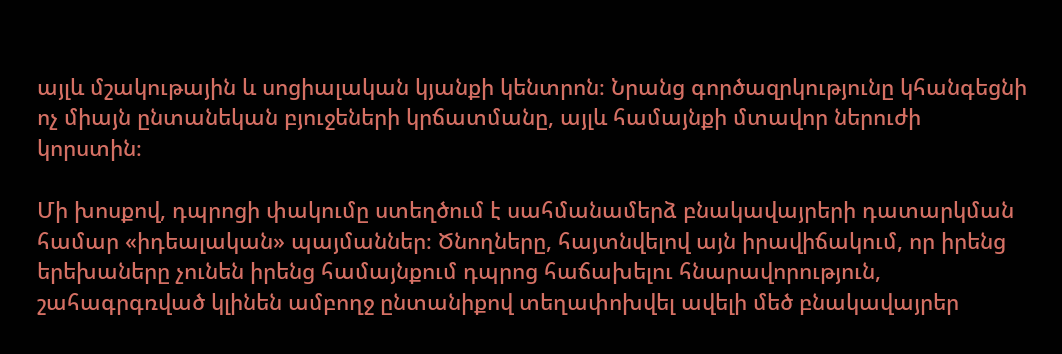այլև մշակութային և սոցիալական կյանքի կենտրոն։ Նրանց գործազրկությունը կհանգեցնի ոչ միայն ընտանեկան բյուջեների կրճատմանը, այլև համայնքի մտավոր ներուժի կորստին։

Մի խոսքով, դպրոցի փակումը ստեղծում է սահմանամերձ բնակավայրերի դատարկման համար «իդեալական» պայմաններ։ Ծնողները, հայտնվելով այն իրավիճակում, որ իրենց երեխաները չունեն իրենց համայնքում դպրոց հաճախելու հնարավորություն, շահագրգռված կլինեն ամբողջ ընտանիքով տեղափոխվել ավելի մեծ բնակավայրեր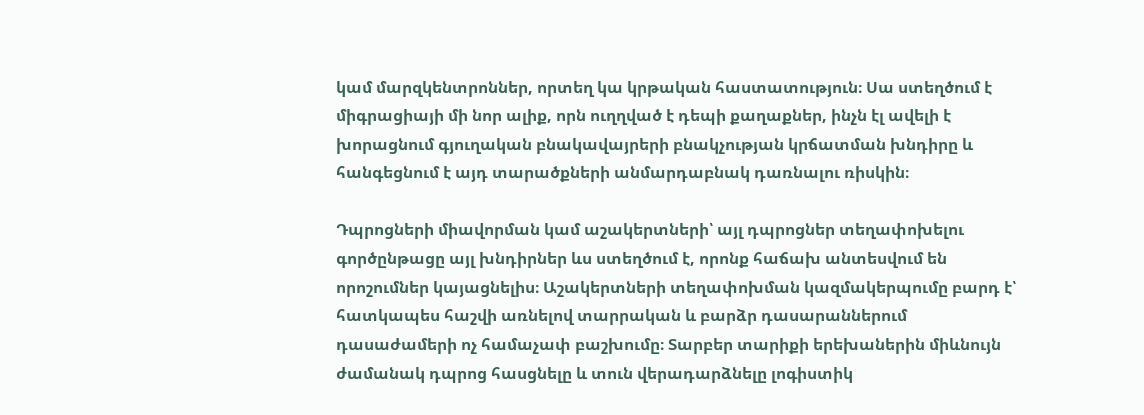կամ մարզկենտրոններ, որտեղ կա կրթական հաստատություն։ Սա ստեղծում է միգրացիայի մի նոր ալիք, որն ուղղված է դեպի քաղաքներ, ինչն էլ ավելի է խորացնում գյուղական բնակավայրերի բնակչության կրճատման խնդիրը և հանգեցնում է այդ տարածքների անմարդաբնակ դառնալու ռիսկին։

Դպրոցների միավորման կամ աշակերտների՝ այլ դպրոցներ տեղափոխելու գործընթացը այլ խնդիրներ ևս ստեղծում է, որոնք հաճախ անտեսվում են որոշումներ կայացնելիս։ Աշակերտների տեղափոխման կազմակերպումը բարդ է՝ հատկապես հաշվի առնելով տարրական և բարձր դասարաններում դասաժամերի ոչ համաչափ բաշխումը։ Տարբեր տարիքի երեխաներին միևնույն ժամանակ դպրոց հասցնելը և տուն վերադարձնելը լոգիստիկ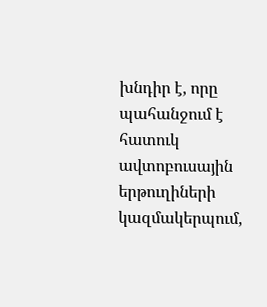խնդիր է, որը պահանջում է հատուկ ավտոբուսային երթուղիների կազմակերպում,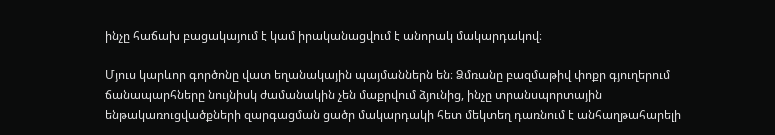ինչը հաճախ բացակայում է կամ իրականացվում է անորակ մակարդակով։

Մյուս կարևոր գործոնը վատ եղանակային պայմաններն են։ Ձմռանը բազմաթիվ փոքր գյուղերում ճանապարհները նույնիսկ ժամանակին չեն մաքրվում ձյունից, ինչը տրանսպորտային ենթակառուցվածքների զարգացման ցածր մակարդակի հետ մեկտեղ դառնում է անհաղթահարելի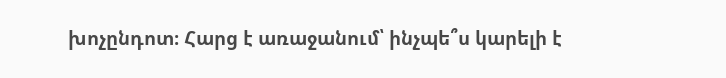խոչընդոտ։ Հարց է առաջանում՝ ինչպե՞ս կարելի է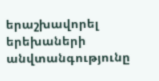երաշխավորել երեխաների անվտանգությունը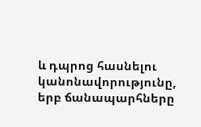և դպրոց հասնելու կանոնավորությունը, երբ ճանապարհները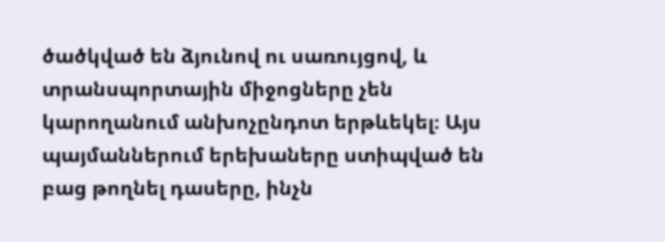ծածկված են ձյունով ու սառույցով, և տրանսպորտային միջոցները չեն կարողանում անխոչընդոտ երթևեկել։ Այս պայմաններում երեխաները ստիպված են բաց թողնել դասերը, ինչն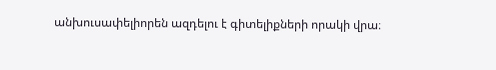անխուսափելիորեն ազդելու է գիտելիքների որակի վրա։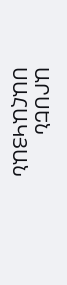ԱՐՍԵՆ ՍԱՀԱԿՅԱՆ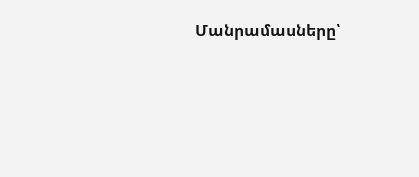Մանրամասները՝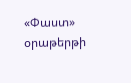«Փաստ» օրաթերթի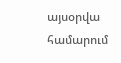այսօրվա համարում